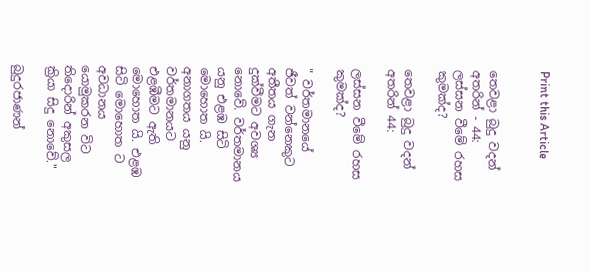Print this Article


තෙවළා බුදු වදන් අතරින් - 44: ලස්සන වීමේ රහස කුමක්ද?

තෙවළා බුදු වදන් අතරින් 44:

ලස්සන වීමේ රහස කුමක්ද?

" වර්තමානයේ ජීවත් වන්නෙකුට අතීතය ගැන දුක්වීමට අවශ්‍ය නොවේ. වර්තමානය යනු එළඹ සිටි මොහොත යි. අනාගතය යනු වර්තමානයට එළඹීමට ඇති මොහොත යි. එළඹ සිටි මොහොත ට අවධානය යොමුකරන විට තිදොරින් අකුසල ක්‍රියා සිදු නොවේ."

බුදුරජාණන්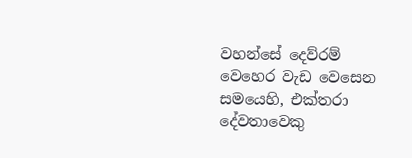වහන්සේ දෙව්රම් වෙහෙර වැඩ වෙසෙන සමයෙහි, එක්තරා දේවතාවෙකු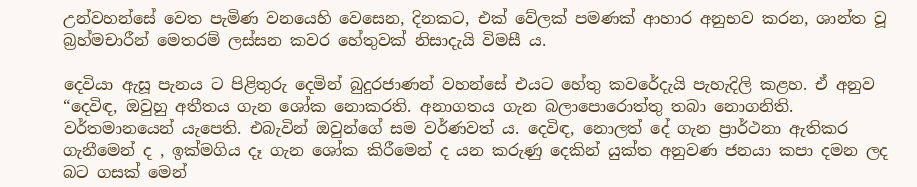උන්වහන්සේ වෙත පැමිණ වනයෙහි වෙසෙන, දිනකට, එක් වේලක් පමණක් ආහාර අනුභව කරන, ශාන්ත වූ බ්‍රහ්මචාරීන් මෙතරම් ලස්සන කවර හේතුවක් නිසාදැයි විමසී ය.

දෙවියා ඇසූ පැනය ට පිළිතුරු දෙමින් බුදුරජාණන් වහන්සේ එයට හේතු කවරේදැයි පැහැදිලි කළහ. ඒ අනුව “දෙවිඳ, ඔවුහු අතීතය ගැන ශෝක නොකරති. අනාගතය ගැන බලාපොරොත්තු තබා නොගනිති. වර්තමානයෙන් යැපෙති. එබැවින් ඔවුන්ගේ සම වර්ණවත් ය. දෙවිඳ, නොලත් දේ ගැන ප්‍රාර්ථනා ඇතිකර ගැනීමෙන් ද , ඉක්මගිය දෑ ගැන ශෝක කිරීමෙන් ද යන කරුණු දෙකින් යුක්ත අනුවණ ජනයා කපා දමන ලද බට ගසක් මෙන්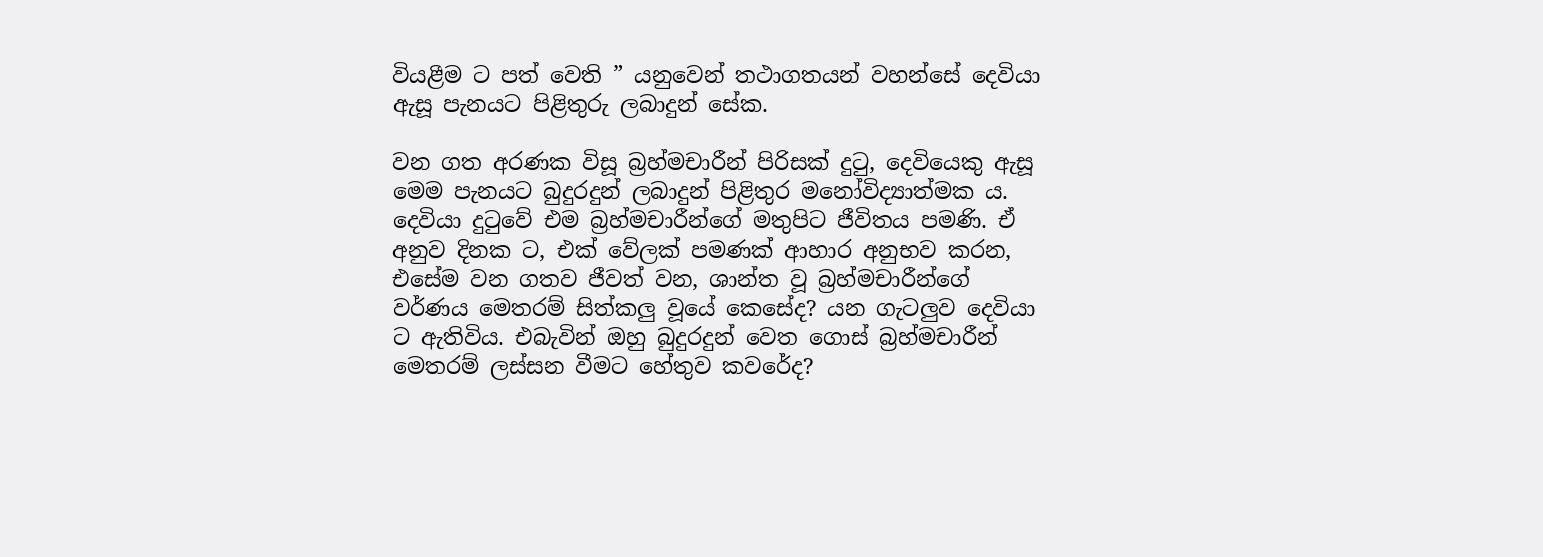වියළීම ට පත් වෙති ” යනුවෙන් තථාගතයන් වහන්සේ දෙවියා ඇසූ පැනයට පිළිතුරු ලබාදුන් සේක.

වන ගත අරණක විසූ බ්‍රහ්මචාරීන් පිරිසක් දුටු, දෙවියෙකු ඇසූ මෙම පැනයට බුදුරදුන් ලබාදුන් පිළිතුර මනෝවිද්‍යාත්මක ය. දෙවියා දුටුවේ එම බ්‍රහ්මචාරීන්ගේ මතුපිට ජීවිතය පමණි. ඒ අනුව දිනක ට, එක් වේලක් පමණක් ආහාර අනුභව කරන, එසේම වන ගතව ජීවත් වන, ශාන්ත වූ බ්‍රහ්මචාරීන්ගේ වර්ණය මෙතරම් සිත්කලු වූයේ කෙසේද? යන ගැටලුව දෙවියා ට ඇතිවිය. එබැවින් ඔහු බුදුරදුන් වෙත ගොස් බ්‍රහ්මචාරීන් මෙතරම් ලස්සන වීමට හේතුව කවරේද?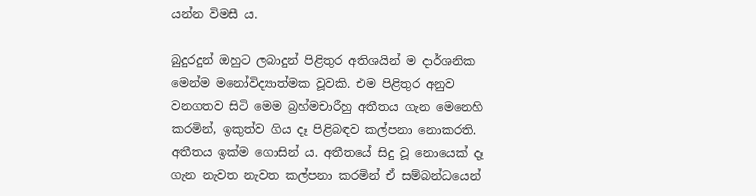යන්න විමසී ය.

බුදුරදුන් ඔහුට ලබාදුන් පිළිතුර අතිශයින් ම දාර්ශනික මෙන්ම මනෝවිද්‍යාත්මක වූවකි. එම පිළිතුර අනුව වනගතව සිටි මෙම බ්‍රහ්මචාරීහු අතීතය ගැන මෙනෙහි කරමින්, ඉකුත්ව ගිය දෑ පිළිබඳව කල්පනා නොකරති. අතීතය ඉක්ම ගොසින් ය. අතීතයේ සිදු වූ නොයෙක් දෑ ගැන නැවත නැවත කල්පනා කරමින් ඒ සම්බන්ධයෙන්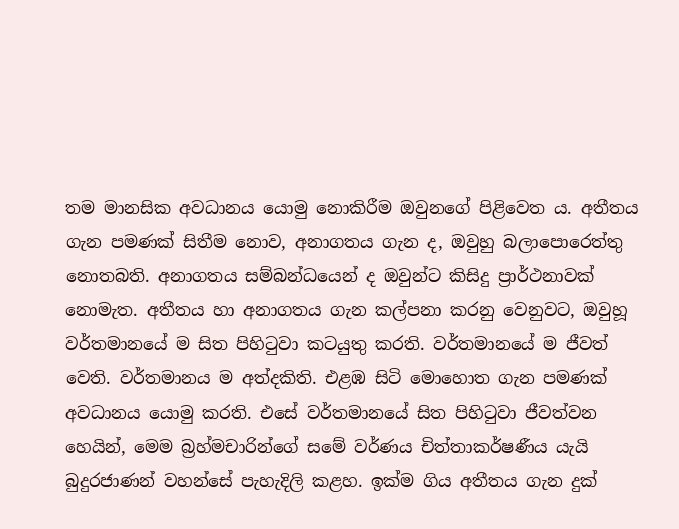තම මානසික අවධානය යොමු නොකිරීම ඔවුනගේ පිළිවෙත ය. අතීතය ගැන පමණක් සිතීම නොව, අනාගතය ගැන ද, ඔවුහු බලාපොරෙත්තු නොතබති. අනාගතය සම්බන්ධයෙන් ද ඔවුන්ට කිසිදු ප්‍රාර්ථනාවක් නොමැත. අතීතය හා අනාගතය ගැන කල්පනා කරනු වෙනුවට, ඔවුහූ වර්තමානයේ ම සිත පිහිටුවා කටයුතු කරති. වර්තමානයේ ම ජීවත් වෙති. වර්තමානය ම අත්දකිති. එළඹ සිටි මොහොත ගැන පමණක් අවධානය යොමු කරති. එසේ වර්තමානයේ සිත පිහිටුවා ජීවත්වන හෙයින්, මෙම බ්‍රහ්මචාරින්ගේ සමේ වර්ණය චිත්තාකර්ෂණීය යැයි බුදුරජාණන් වහන්සේ පැහැදිලි කළහ. ඉක්ම ගිය අතීතය ගැන දුක්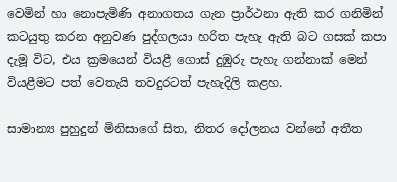වෙමින් හා නොපැමිණි අනාගතය ගැන ප්‍රාර්ථනා ඇති කර ගනිමින් කටයුතු කරන අනුවණ පුද්ගලයා හරිත පැහැ ඇති බට ගසක් කපා දැමූ විට, එය ක්‍රමයෙන් වියළී ගොස් දුඹුරු පැහැ ගන්නාක් මෙන් වියළීමට පත් වෙතැයි තවදුරටත් පැහැදිලි කළහ.

සාමාන්‍ය පුහුදුන් මිනිසාගේ සිත, නිතර දෝලනය වන්නේ අතීත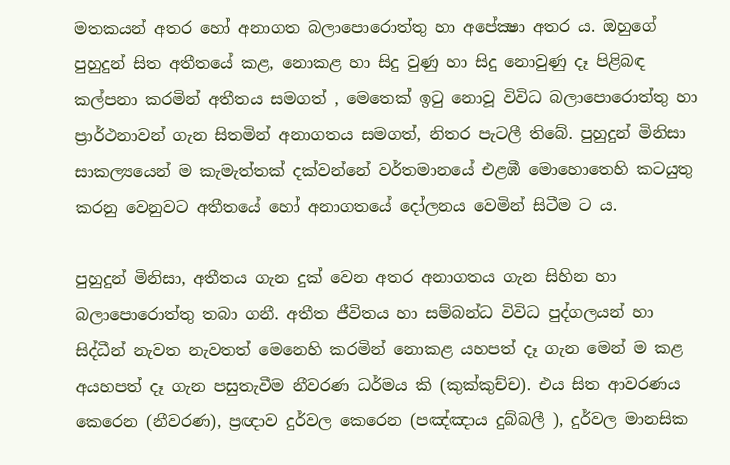මතකයන් අතර හෝ අනාගත බලාපොරොත්තු හා අපේක්‍ෂා අතර ය. ඔහුගේ පුහුදුන් සිත අතීතයේ කළ, නොකළ හා සිදු වුණු හා සිදු නොවුණු දෑ පිළිබඳ කල්පනා කරමින් අතීතය සමගත් , මෙතෙක් ඉටු නොවූ විවිධ බලාපොරොත්තු හා ප්‍රාර්ථනාවන් ගැන සිතමින් අනාගතය සමගත්, නිතර පැටලී තිබේ. පුහුදුන් මිනිසා සාකල්‍යයෙන් ම කැමැත්තක් දක්වන්නේ වර්තමානයේ එළඹී මොහොතෙහි කටයුතු කරනු වෙනුවට අතීතයේ හෝ අනාගතයේ දෝලනය වෙමින් සිටීම ට ය.

පුහුදුන් මිනිසා, අතීතය ගැන දුක් වෙන අතර අනාගතය ගැන සිහින හා බලාපොරොත්තු තබා ගනී. අතීත ජීවිතය හා සම්බන්ධ විවිධ පුද්ගලයන් හා සිද්ධීන් නැවත නැවතත් මෙනෙහි කරමින් නොකළ යහපත් දෑ ගැන මෙන් ම කළ අයහපත් දෑ ගැන පසුතැවීම නීවරණ ධර්මය කි (කුක්කුච්ච). එය සිත ආවරණය කෙරෙන (නීවරණ), ප්‍රඥාව දුර්වල කෙරෙන (පඤ්ඤාය දුබ්බලී ), දුර්වල මානසික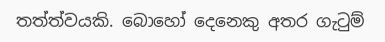තත්ත්වයකි. බොහෝ දෙනෙකු අතර ගැටුම්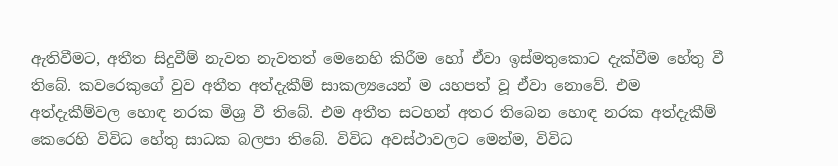ඇතිවීමට, අතීත සිදුවීම් නැවත නැවතත් මෙනෙහි කිරීම හෝ ඒවා ඉස්මතුකොට දැක්වීම හේතු වී තිබේ. කවරෙකුගේ වුව අතීත අත්දැකීම් සාකල්‍යයෙන් ම යහපත් වූ ඒවා නොවේ. එම අත්දැකීම්වල හොඳ නරක මිශ්‍ර වී තිබේ. එම අතීත සටහන් අතර තිබෙන හොඳ නරක අත්දැකීම් කෙරෙහි විවිධ හේතු සාධක බලපා තිබේ. විවිධ අවස්ථාවලට මෙන්ම, විවිධ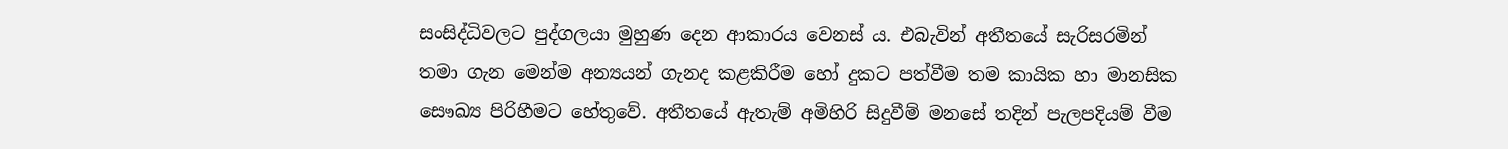සංසිද්ධිවලට පුද්ගලයා මුහුණ දෙන ආකාරය වෙනස් ය. එබැවින් අතීතයේ සැරිසරමින් තමා ගැන මෙන්ම අන්‍යයන් ගැනද කළකිරීම හෝ දුකට පත්වීම තම කායික හා මානසික සෞඛ්‍ය පිරිහීමට හේතුවේ. අතීතයේ ඇතැම් අමිහිරි සිදුවීම් මනසේ තදින් පැලපදියම් වීම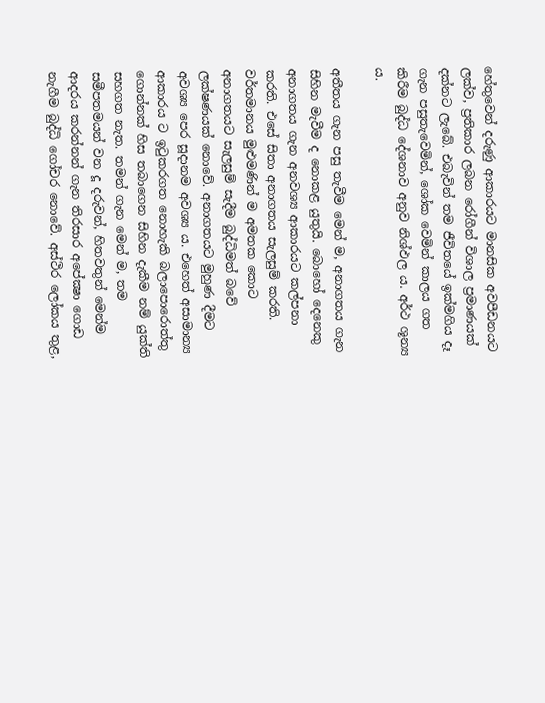හේතුවෙන් දරුණු ආකාරයට මානසික අවපීඩනයට ලක්ව, ප්‍රතිකාර ලබන රෝගීන් විශාල ප්‍රමාණයක් දක්නට ලැබේ. එබැවින් තම ජීවිතයේ ඉක්මගිය දෑ ගැන පසුතැවෙමින්, ශෝක වෙමින් කාලය ගත කිරීම බුද්ධ දේශනාව අනුව නිශ්ඵල ය. අර්ථ ශූන්‍ය ය.

අතීතය ගැන පසු තැවීම මෙන් ම, අනාගතය ගැන සිහින මැවීම ද නොකළ යුතුයි. බොහෝ දෙනෙකු අනාගතය ගැන අනවශ්‍ය ආකාරයට කල්පනා කරති. එසේ සිතා අනාගතය සැලසුම් කරති. වර්තමානය මුළුමණින් ම අමතක කොට අනාගතයට සැලසුම් සැදීම බුද්ධිමත් බවේ ලක්ෂණයක් නොවේ. අනාගතයට මුහුණ දීමට අවශ්‍ය පෙර සූදානම අවශ්‍ය ය. එහෙත් අසාමාන්‍ය ආකාරය ට ඉටුකරගත නොහැකි බලාපොරොත්තු ගොන්නක් හිස තබාගෙන සිහින දැකීම නම් යුක්ති සහගත නැත. තමන් ගැන මෙන් ම, තම සමීපතමයන් වන දූ දරුවන්, හිතවතුන් මෙන්ම ආදරය කරන්නන් ගැන තිරසාර අපේක්‍ෂා ගොඩ නැගීම බුද්ධි ගෝචර නොවේ. අස්ථිර ලෝකය තුළ,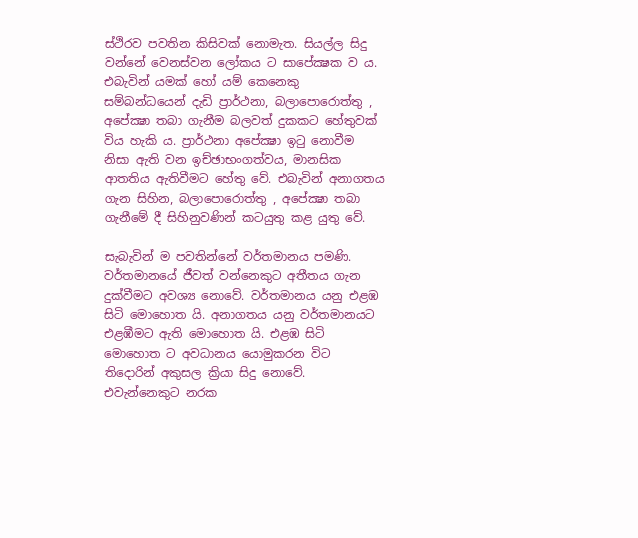ස්ථිරව පවතින කිසිවක් නොමැත. සියල්ල සිදු වන්නේ වෙනස්වන ලෝකය ට සාපේක්‍ෂක ව ය. එබැවින් යමක් හෝ යම් කෙනෙකු සම්බන්ධයෙන් දැඩි ප්‍රාර්ථනා, බලාපොරොත්තු , අපේක්‍ෂා තබා ගැනීම බලවත් දුකකට හේතුවක් විය හැකි ය. ප්‍රාර්ථනා අපේක්‍ෂා ඉටු නොවීම නිසා ඇති වන ඉච්ඡාභංගත්වය, මානසික ආතතිය ඇතිවීමට හේතු වේ. එබැවින් අනාගතය ගැන සිහින, බලාපොරොත්තු , අපේක්‍ෂා තබා ගැනීමේ දී සිහිනුවණින් කටයුතු කළ යුතු වේ.

සැබැවින් ම පවතින්නේ වර්තමානය පමණි. වර්තමානයේ ජීවත් වන්නෙකුට අතීතය ගැන දුක්වීමට අවශ්‍ය නොවේ. වර්තමානය යනු එළඹ සිටි මොහොත යි. අනාගතය යනු වර්තමානයට එළඹීමට ඇති මොහොත යි. එළඹ සිටි මොහොත ට අවධානය යොමුකරන විට තිදොරින් අකුසල ක්‍රියා සිදු නොවේ. එවැන්නෙකුට නරක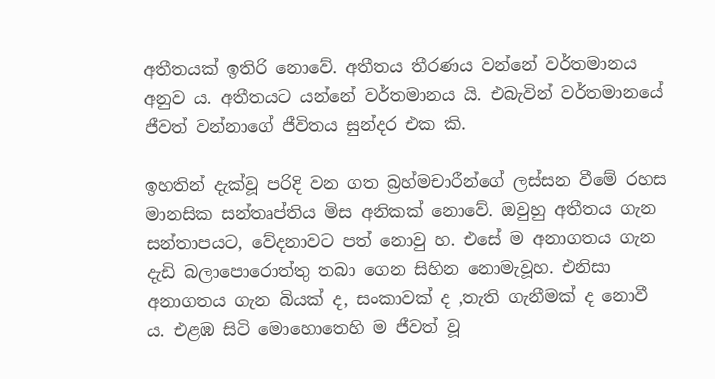අතීතයක් ඉතිරි නොවේ. අතීතය තීරණය වන්නේ වර්තමානය අනුව ය. අතීතයට යන්නේ වර්තමානය යි. එබැවින් වර්තමානයේ ජීවත් වන්නාගේ ජීවිතය සුන්දර එක කි.

ඉහතින් දැක්වූ පරිදි වන ගත බ්‍රහ්මචාරීන්ගේ ලස්සන වීමේ රහස මානසික සන්තෘප්තිය මිස අනිකක් නොවේ. ඔවුහු අතීතය ගැන සන්තාපයට, වේදනාවට පත් නොවු හ. එසේ ම අනාගතය ගැන දැඩි බලාපොරොත්තු තබා ගෙන සිහින නොමැවූහ. එනිසා අනාගතය ගැන බියක් ද, සංකාවක් ද ,තැති ගැනීමක් ද නොවී ය. එළඹ සිටි මොහොතෙහි ම ජීවත් වූ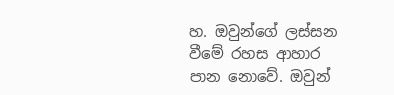හ. ඔවුන්ගේ ලස්සන වීමේ රහස ආහාර පාන නොවේ. ඔවුන්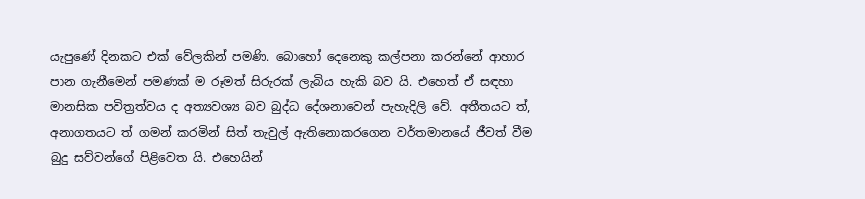යැපුණේ දිනකට එක් වේලකින් පමණි. බොහෝ දෙනෙකු කල්පනා කරන්නේ ආහාර පාන ගැනීමෙන් පමණක් ම රූමත් සිරුරක් ලැබිය හැකි බව යි. එහෙත් ඒ සඳහා මානසික පවිත්‍රත්වය ද අත්‍යවශ්‍ය බව බුද්ධ දේශනාවෙන් පැහැදිලි වේ. අතීතයට ත්, අනාගතයට ත් ගමන් කරමින් සිත් තැවුල් ඇතිනොකරගෙන වර්තමානයේ ජීවත් වීම බුදු සව්වන්ගේ පිළිවෙත යි. එහෙයින්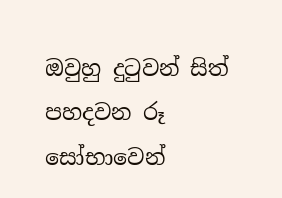ඔවුහු දුටුවන් සිත් පහදවන රූ සෝභාවෙන්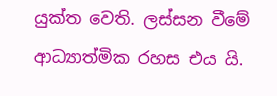යුක්ත වෙති. ලස්සන වීමේ ආධ්‍යාත්මික රහස එය යි.